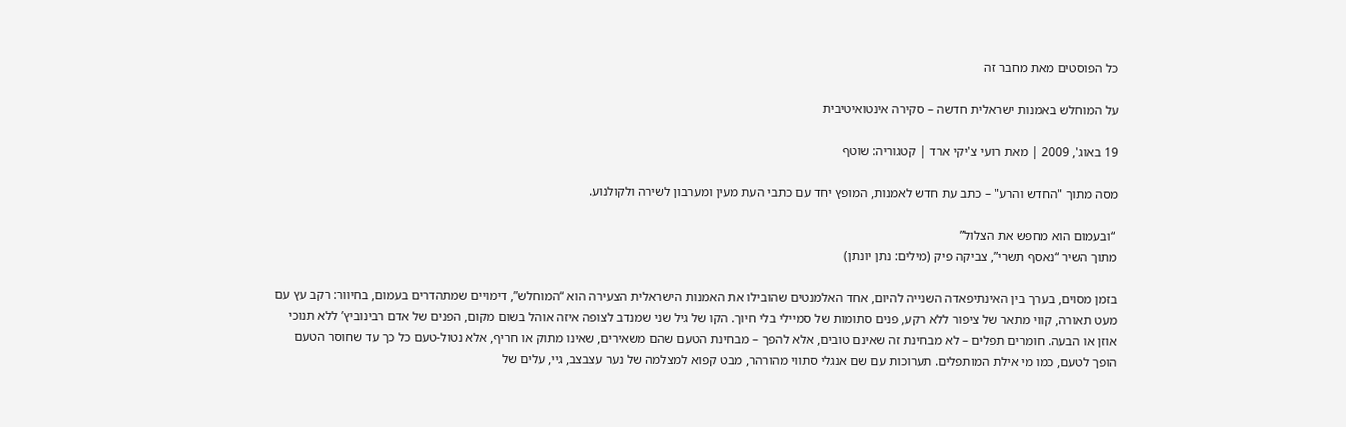כל הפוסטים מאת מחבר זה

על המוחלש באמנות ישראלית חדשה – סקירה אינטואיטיבית

19 באוג', 2009 | מאת רועי צ'יקי ארד | קטגוריה: שוטף

מסה מתוך "החדש והרע" – כתב עת חדש לאמנות, המופץ יחד עם כתבי העת מעין ומערבון לשירה ולקולנוע.

 “ובעמום הוא מחפש את הצלול”
מתוך השיר “נאסף תשרי”, צביקה פיק (מילים: נתן יונתן)

בזמן מסוים, בערך בין האינתיפאדה השנייה להיום, אחד האלמנטים שהובילו את האמנות הישראלית הצעירה הוא “המוחלש”, דימויים שמתהדרים בעמום, בחיוור: רקב עץ עם מעט תאורה, קווי מתאר של ציפור ללא רקע, פנים סתומות של סמיילי בלי חיוך. הקו של גיל שני שמנדב לצופה איזה אוהל בשום מקום, הפנים של אדם רבינוביץ’ ללא תנוכי אוזן או הבעה. חומרים תפלים – לא מבחינת זה שאינם טובים, אלא להפך – מבחינת הטעם שהם משאירים, שאינו מתוק או חריף, אלא נטול-טעם כל כך עד שחוסר הטעם הופך לטעם, כמו מי אילת המותפלים. תערוכות עם שם אנגלי סתווי מהורהר, מבט קפוא למצלמה של נער עצבצב, גיי, עלים של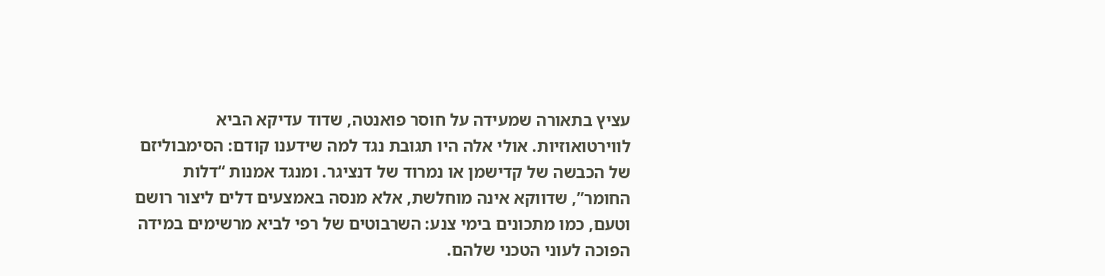עציץ בתאורה שמעידה על חוסר פואנטה, שדוד עדיקא הביא לווירטואוזיות. אולי אלה היו תגובת נגד למה שידענו קודם: הסימבוליזם של הכבשה של קדישמן או נמרוד של דנציגר. ומנגד אמנות “דלות החומר”, שדווקא אינה מוחלשת, אלא מנסה באמצעים דלים ליצור רושם וטעם, כמו מתכונים בימי צנע: השרבוטים של רפי לביא מרשימים במידה הפוכה לעוני הטכני שלהם.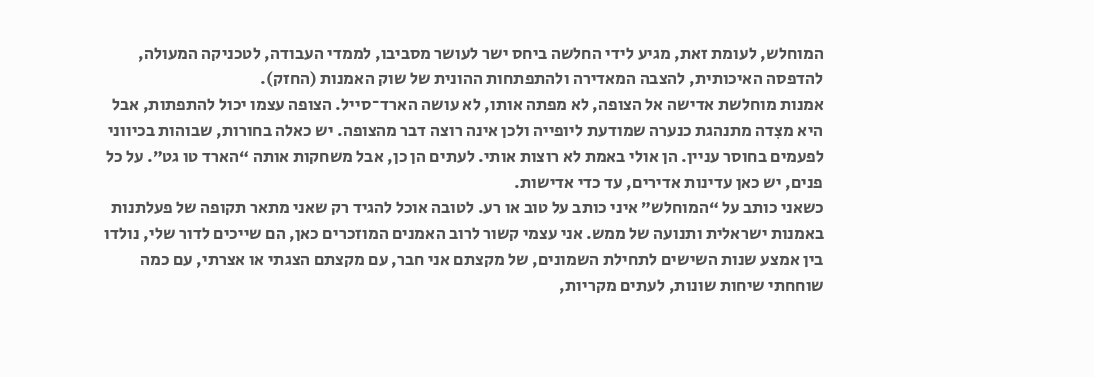המוחלש, לעומת זאת, מגיע לידי החלשה ביחס ישר לעושר מסביבו, לממדי העבודה, לטכניקה המעולה, להדפסה האיכותית, להצבה המאדירה ולהתפתחות ההונית של שוק האמנות (החזק).
אמנות מוחלשת אדישה אל הצופה, לא מפתה אותו, לא עושה הארד־סייל. הצופה עצמו יכול להתפתות, אבל היא מצִדה מתנהגת כנערה שמודעת ליופייה ולכן אינה רוצה דבר מהצופה. יש כאלה בחורות, שבוהות בכיווני לפעמים בחוסר עניין. הן אולי באמת לא רוצות אותי. לעתים הן כן, אבל משחקות אותה “הארד טו גט”. על כל פנים, יש כאן עדינות אדירים, עד כדי אדישות.
כשאני כותב על “המוחלש” איני כותב על טוב או רע. לטובה אוכל להגיד רק שאני מתאר תקופה של פעלתנות באמנות ישראלית ותנועה של ממש. אני עצמי קשור לרוב האמנים המוזכרים כאן, הם שייכים לדור שלי, נולדו בין אמצע שנות השישים לתחילת השמונים, של מקצתם אני חבר, עם מקצתם הצגתי או אצרתי, עם כמה שוחחתי שיחות שונות, לעתים מקריות,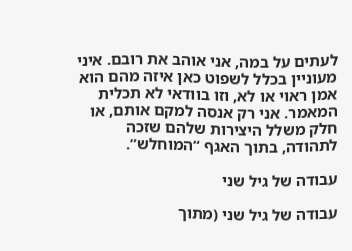לעתים על במה, אני אוהב את רובם. איני מעוניין בכלל לשפוט כאן איזה מהם הוא אמן ראוי או לא, וזו בוודאי לא תכלית המאמר. אני רק אנסה למקם אותם, או חלק משלל היצירות שלהם שזכה לתהודה, בתוך האגף “המוחלש”.

עבודה של גיל שני

עבודה של גיל שני (מתוך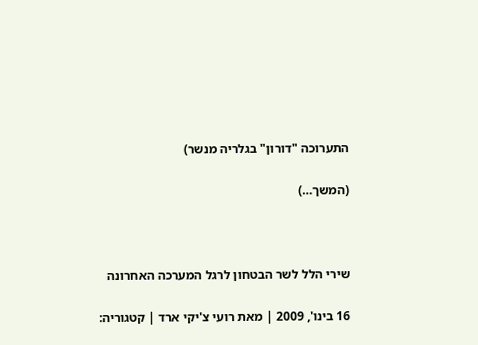התערוכה "דורון" בגלריה מנשר)

(המשך…)



שירי הלל לשר הבטחון לרגל המערכה האחרונה

16 בינו', 2009 | מאת רועי צ'יקי ארד | קטגוריה: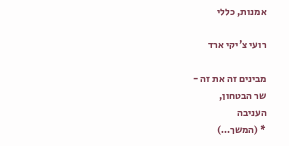אמנות, כללי

רועי צ'יקי ארד

מבינים זה את זה -
שר הבטחון,
העניבה
* (המשך…)